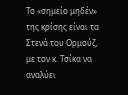Το «σημείο μηδέν» της κρίσης είναι τα Στενά του Ορμούζ, με τον κ. Τσίκα να αναλύει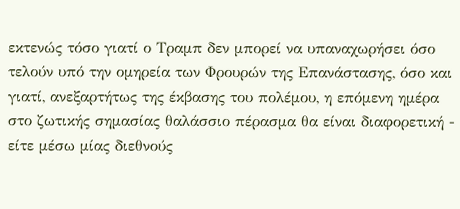εκτενώς τόσο γιατί ο Τραμπ δεν μπορεί να υπαναχωρήσει όσο τελούν υπό την ομηρεία των Φρουρών της Επανάστασης, όσο και γιατί, ανεξαρτήτως της έκβασης του πολέμου, η επόμενη ημέρα στο ζωτικής σημασίας θαλάσσιο πέρασμα θα είναι διαφορετική - είτε μέσω μίας διεθνούς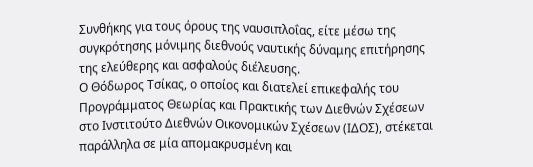Συνθήκης για τους όρους της ναυσιπλοΐας, είτε μέσω της συγκρότησης μόνιμης διεθνούς ναυτικής δύναμης επιτήρησης της ελεύθερης και ασφαλούς διέλευσης.
Ο Θόδωρος Τσίκας, ο οποίος και διατελεί επικεφαλής του Προγράμματος Θεωρίας και Πρακτικής των Διεθνών Σχέσεων στο Ινστιτούτο Διεθνών Οικονομικών Σχέσεων (ΙΔΟΣ), στέκεται παράλληλα σε μία απομακρυσμένη και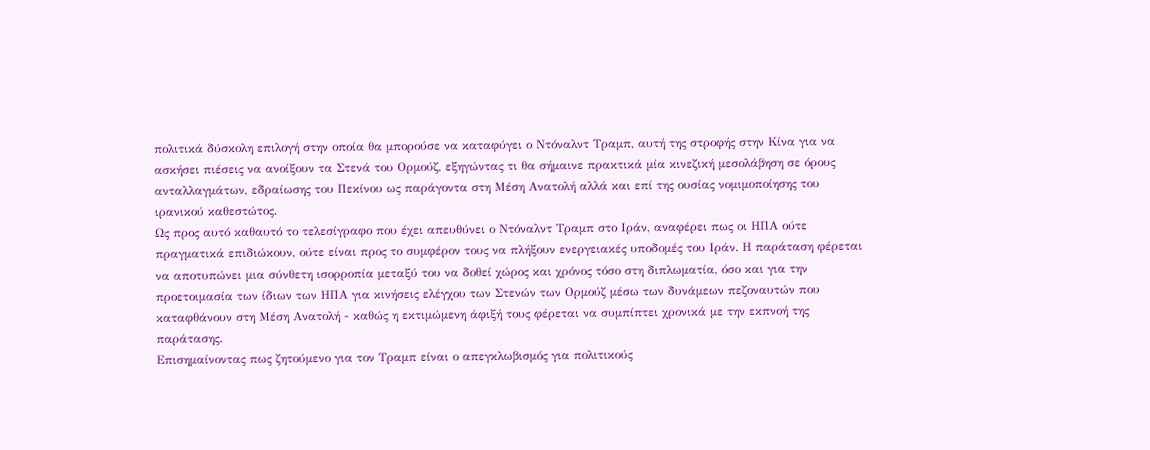πολιτικά δύσκολη επιλογή στην οποία θα μπορούσε να καταφύγει ο Ντόναλντ Τραμπ, αυτή της στροφής στην Κίνα για να ασκήσει πιέσεις να ανοίξουν τα Στενά του Ορμούζ, εξηγώντας τι θα σήμαινε πρακτικά μία κινεζική μεσολάβηση σε όρους ανταλλαγμάτων, εδραίωσης του Πεκίνου ως παράγοντα στη Μέση Ανατολή αλλά και επί της ουσίας νομιμοποίησης του ιρανικού καθεστώτος.
Ως προς αυτό καθαυτό το τελεσίγραφο που έχει απευθύνει ο Ντόναλντ Τραμπ στο Ιράν, αναφέρει πως οι ΗΠΑ ούτε πραγματικά επιδιώκουν, ούτε είναι προς το συμφέρον τους να πλήξουν ενεργειακές υποδομές του Ιράν. Η παράταση φέρεται να αποτυπώνει μια σύνθετη ισορροπία μεταξύ του να δοθεί χώρος και χρόνος τόσο στη διπλωματία, όσο και για την προετοιμασία των ίδιων των ΗΠΑ για κινήσεις ελέγχου των Στενών των Ορμούζ μέσω των δυνάμεων πεζοναυτών που καταφθάνουν στη Μέση Ανατολή - καθώς η εκτιμώμενη άφιξή τους φέρεται να συμπίπτει χρονικά με την εκπνοή της παράτασης.
Επισημαίνοντας πως ζητούμενο για τον Τραμπ είναι ο απεγκλωβισμός για πολιτικούς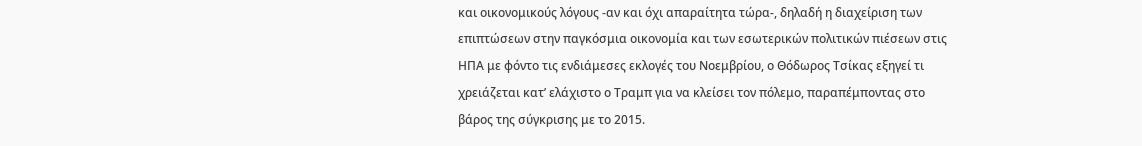και οικονομικούς λόγους -αν και όχι απαραίτητα τώρα-, δηλαδή η διαχείριση των επιπτώσεων στην παγκόσμια οικονομία και των εσωτερικών πολιτικών πιέσεων στις ΗΠΑ με φόντο τις ενδιάμεσες εκλογές του Νοεμβρίου, ο Θόδωρος Τσίκας εξηγεί τι χρειάζεται κατ’ ελάχιστο ο Τραμπ για να κλείσει τον πόλεμο, παραπέμποντας στο βάρος της σύγκρισης με το 2015.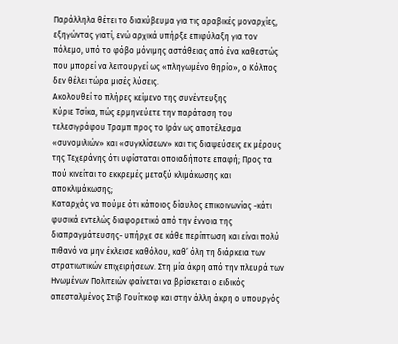Παράλληλα θέτει το διακύβευμα για τις αραβικές μοναρχίες, εξηγώντας γιατί, ενώ αρχικά υπήρξε επιφύλαξη για τον πόλεμο, υπό το φόβο μόνιμης αστάθειας από ένα καθεστώς που μπορεί να λειτουργεί ως «πληγωμένο θηρίο», ο Κόλπος δεν θέλει τώρα μισές λύσεις.
Ακολουθεί το πλήρες κείμενο της συνέντευξης
Κύριε Τσίκα, πώς ερμηνεύετε την παράταση του τελεσιγράφου Τραμπ προς το Ιράν ως αποτέλεσμα «συνομιλιών» και «συγκλίσεων» και τις διαψεύσεις εκ μέρους της Τεχεράνης ότι υφίσταται οποιαδήποτε επαφή; Προς τα πού κινείται το εκκρεμές μεταξύ κλιμάκωσης και αποκλιμάκωσης;
Καταρχάς να πούμε ότι κάποιος δίαυλος επικοινωνίας -κάτι φυσικά εντελώς διαφορετικό από την έννοια της διαπραγμάτευσης- υπήρχε σε κάθε περίπτωση και είναι πολύ πιθανό να μην έκλεισε καθόλου, καθ’ όλη τη διάρκεια των στρατιωτικών επιχειρήσεων. Στη μία άκρη από την πλευρά των Ηνωμένων Πολιτειών φαίνεται να βρίσκεται ο ειδικός απεσταλμένος Στιβ Γουίτκοφ και στην άλλη άκρη ο υπουργός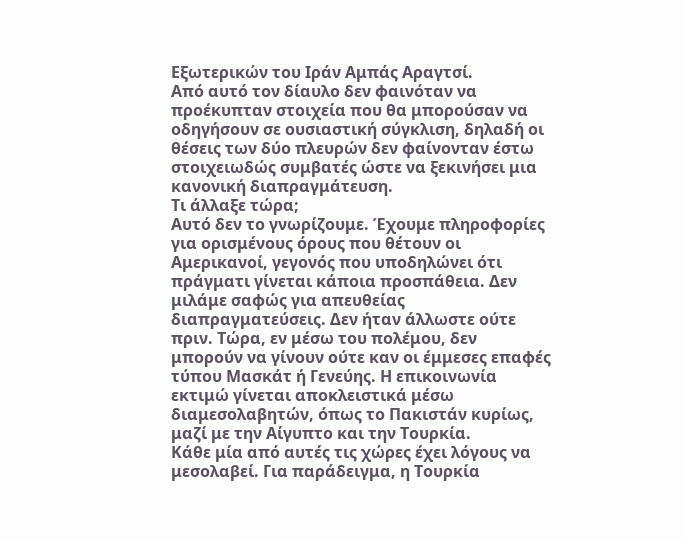Εξωτερικών του Ιράν Αμπάς Αραγτσί.
Από αυτό τον δίαυλο δεν φαινόταν να προέκυπταν στοιχεία που θα μπορούσαν να οδηγήσουν σε ουσιαστική σύγκλιση, δηλαδή οι θέσεις των δύο πλευρών δεν φαίνονταν έστω στοιχειωδώς συμβατές ώστε να ξεκινήσει μια κανονική διαπραγμάτευση.
Τι άλλαξε τώρα;
Αυτό δεν το γνωρίζουμε. Έχουμε πληροφορίες για ορισμένους όρους που θέτουν οι Αμερικανοί, γεγονός που υποδηλώνει ότι πράγματι γίνεται κάποια προσπάθεια. Δεν μιλάμε σαφώς για απευθείας διαπραγματεύσεις. Δεν ήταν άλλωστε ούτε πριν. Τώρα, εν μέσω του πολέμου, δεν μπορούν να γίνουν ούτε καν οι έμμεσες επαφές τύπου Μασκάτ ή Γενεύης. Η επικοινωνία εκτιμώ γίνεται αποκλειστικά μέσω διαμεσολαβητών, όπως το Πακιστάν κυρίως, μαζί με την Αίγυπτο και την Τουρκία.
Κάθε μία από αυτές τις χώρες έχει λόγους να μεσολαβεί. Για παράδειγμα, η Τουρκία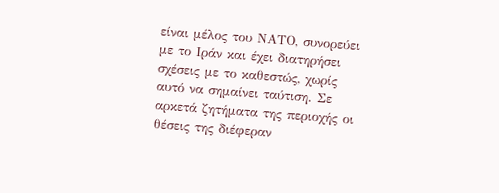είναι μέλος του ΝΑΤΟ, συνορεύει με το Ιράν και έχει διατηρήσει σχέσεις με το καθεστώς, χωρίς αυτό να σημαίνει ταύτιση. Σε αρκετά ζητήματα της περιοχής οι θέσεις της διέφεραν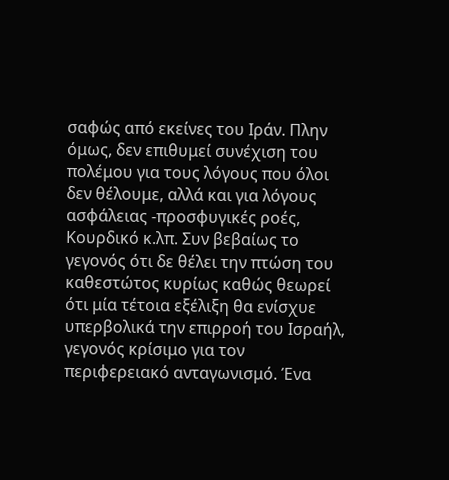σαφώς από εκείνες του Ιράν. Πλην όμως, δεν επιθυμεί συνέχιση του πολέμου για τους λόγους που όλοι δεν θέλουμε, αλλά και για λόγους ασφάλειας -προσφυγικές ροές, Κουρδικό κ.λπ. Συν βεβαίως το γεγονός ότι δε θέλει την πτώση του καθεστώτος κυρίως καθώς θεωρεί ότι μία τέτοια εξέλιξη θα ενίσχυε υπερβολικά την επιρροή του Ισραήλ, γεγονός κρίσιμο για τον περιφερειακό ανταγωνισμό. Ένα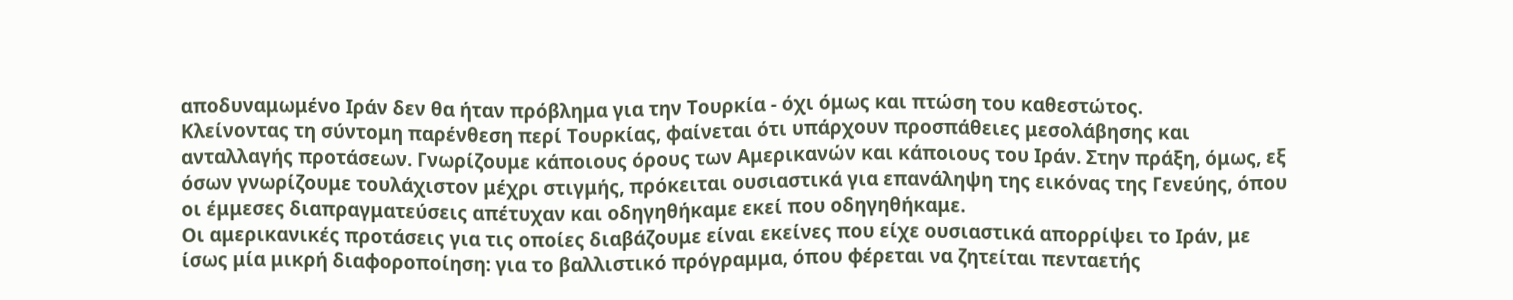αποδυναμωμένο Ιράν δεν θα ήταν πρόβλημα για την Τουρκία - όχι όμως και πτώση του καθεστώτος.
Κλείνοντας τη σύντομη παρένθεση περί Τουρκίας, φαίνεται ότι υπάρχουν προσπάθειες μεσολάβησης και ανταλλαγής προτάσεων. Γνωρίζουμε κάποιους όρους των Αμερικανών και κάποιους του Ιράν. Στην πράξη, όμως, εξ όσων γνωρίζουμε τουλάχιστον μέχρι στιγμής, πρόκειται ουσιαστικά για επανάληψη της εικόνας της Γενεύης, όπου οι έμμεσες διαπραγματεύσεις απέτυχαν και οδηγηθήκαμε εκεί που οδηγηθήκαμε.
Οι αμερικανικές προτάσεις για τις οποίες διαβάζουμε είναι εκείνες που είχε ουσιαστικά απορρίψει το Ιράν, με ίσως μία μικρή διαφοροποίηση: για το βαλλιστικό πρόγραμμα, όπου φέρεται να ζητείται πενταετής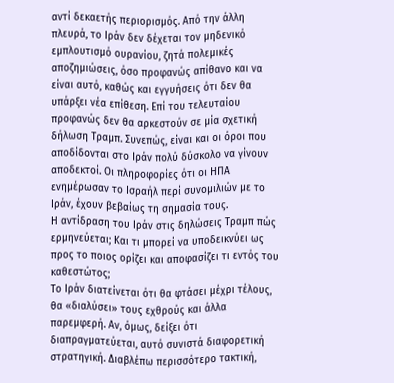αντί δεκαετής περιορισμός. Από την άλλη πλευρά, το Ιράν δεν δέχεται τον μηδενικό εμπλουτισμό ουρανίου, ζητά πολεμικές αποζημιώσεις, όσο προφανώς απίθανο και να είναι αυτό, καθώς και εγγυήσεις ότι δεν θα υπάρξει νέα επίθεση. Επί του τελευταίου προφανώς δεν θα αρκεστούν σε μία σχετική δήλωση Τραμπ. Συνεπώς, είναι και οι όροι που αποδίδονται στο Ιράν πολύ δύσκολο να γίνουν αποδεκτοί. Οι πληροφορίες ότι οι ΗΠΑ ενημέρωσαν το Ισραήλ περί συνομιλιών με το Ιράν, έχουν βεβαίως τη σημασία τους.
Η αντίδραση του Ιράν στις δηλώσεις Τραμπ πώς ερμηνεύεται; Και τι μπορεί να υποδεικνύει ως προς το ποιος ορίζει και αποφασίζει τι εντός του καθεστώτος;
Το Ιράν διατείνεται ότι θα φτάσει μέχρι τέλους, θα «διαλύσει» τους εχθρούς και άλλα παρεμφερή. Αν, όμως, δείξει ότι διαπραγματεύεται, αυτό συνιστά διαφορετική στρατηγική. Διαβλέπω περισσότερο τακτική,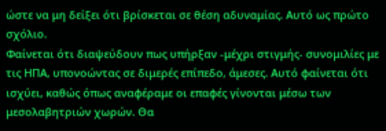ώστε να μη δείξει ότι βρίσκεται σε θέση αδυναμίας. Αυτό ως πρώτο σχόλιο.
Φαίνεται ότι διαψεύδουν πως υπήρξαν -μέχρι στιγμής- συνομιλίες με τις ΗΠΑ, υπονοώντας σε διμερές επίπεδο, άμεσες. Αυτό φαίνεται ότι ισχύει, καθώς όπως αναφέραμε οι επαφές γίνονται μέσω των μεσολαβητριών χωρών. Θα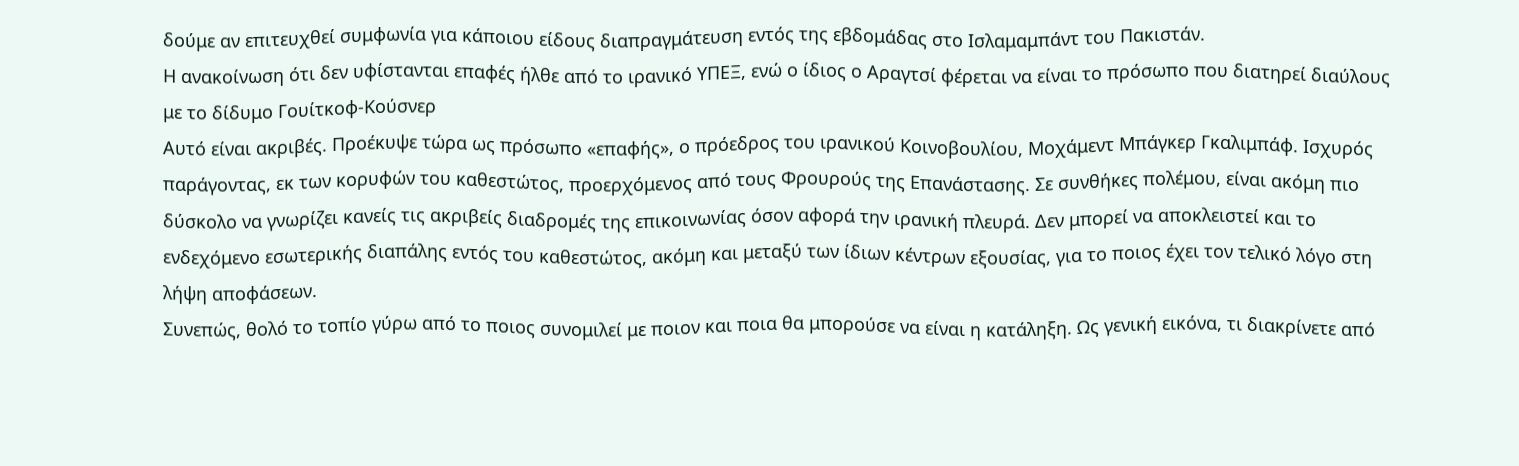δούμε αν επιτευχθεί συμφωνία για κάποιου είδους διαπραγμάτευση εντός της εβδομάδας στο Ισλαμαμπάντ του Πακιστάν.
Η ανακοίνωση ότι δεν υφίστανται επαφές ήλθε από το ιρανικό ΥΠΕΞ, ενώ ο ίδιος ο Αραγτσί φέρεται να είναι το πρόσωπο που διατηρεί διαύλους με το δίδυμο Γουίτκοφ-Κούσνερ
Αυτό είναι ακριβές. Προέκυψε τώρα ως πρόσωπο «επαφής», ο πρόεδρος του ιρανικού Κοινοβουλίου, Μοχάμεντ Μπάγκερ Γκαλιμπάφ. Ισχυρός παράγοντας, εκ των κορυφών του καθεστώτος, προερχόμενος από τους Φρουρούς της Επανάστασης. Σε συνθήκες πολέμου, είναι ακόμη πιο δύσκολο να γνωρίζει κανείς τις ακριβείς διαδρομές της επικοινωνίας όσον αφορά την ιρανική πλευρά. Δεν μπορεί να αποκλειστεί και το ενδεχόμενο εσωτερικής διαπάλης εντός του καθεστώτος, ακόμη και μεταξύ των ίδιων κέντρων εξουσίας, για το ποιος έχει τον τελικό λόγο στη λήψη αποφάσεων.
Συνεπώς, θολό το τοπίο γύρω από το ποιος συνομιλεί με ποιον και ποια θα μπορούσε να είναι η κατάληξη. Ως γενική εικόνα, τι διακρίνετε από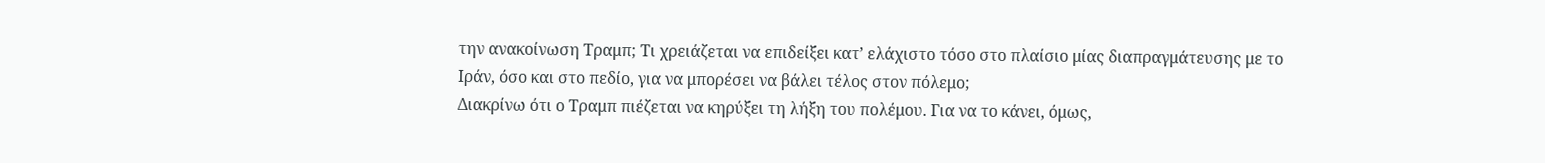την ανακοίνωση Τραμπ; Τι χρειάζεται να επιδείξει κατ’ ελάχιστο τόσο στο πλαίσιο μίας διαπραγμάτευσης με το Ιράν, όσο και στο πεδίο, για να μπορέσει να βάλει τέλος στον πόλεμο;
Διακρίνω ότι ο Τραμπ πιέζεται να κηρύξει τη λήξη του πολέμου. Για να το κάνει, όμως,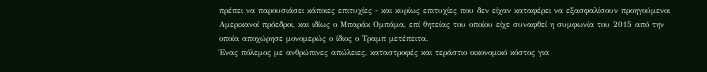πρέπει να παρουσιάσει κάποιες επιτυχίες - και κυρίως επιτυχίες που δεν είχαν καταφέρει να εξασφαλίσουν προηγούμενοι Αμερικανοί πρόεδροι, και ιδίως ο Μπαράκ Ομπάμα, επί θητείας του οποίου είχε συναφθεί η συμφωνία του 2015 από την οποία αποχώρησε μονομερώς ο ίδιος ο Τραμπ μετέπειτα.
Ένας πόλεμος με ανθρώπινες απώλειες, καταστροφές και τεράστιο οικονομικό κόστος για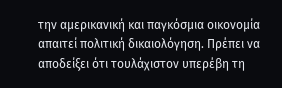την αμερικανική και παγκόσμια οικονομία απαιτεί πολιτική δικαιολόγηση. Πρέπει να αποδείξει ότι τουλάχιστον υπερέβη τη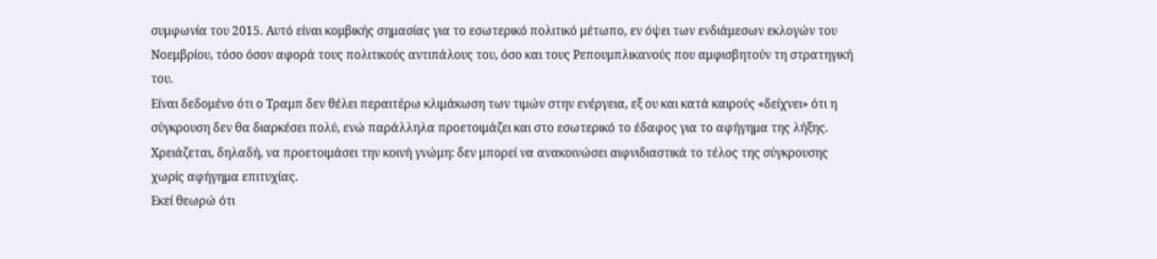συμφωνία του 2015. Αυτό είναι κομβικής σημασίας για το εσωτερικό πολιτικό μέτωπο, εν όψει των ενδιάμεσων εκλογών του Νοεμβρίου, τόσο όσον αφορά τους πολιτικούς αντιπάλους του, όσο και τους Ρεπουμπλικανούς που αμφισβητούν τη στρατηγική του.
Είναι δεδομένο ότι ο Τραμπ δεν θέλει περαιτέρω κλιμάκωση των τιμών στην ενέργεια, εξ ου και κατά καιρούς «δείχνει» ότι η σύγκρουση δεν θα διαρκέσει πολύ, ενώ παράλληλα προετοιμάζει και στο εσωτερικό το έδαφος για το αφήγημα της λήξης. Χρειάζεται, δηλαδή, να προετοιμάσει την κοινή γνώμη: δεν μπορεί να ανακοινώσει αιφνιδιαστικά το τέλος της σύγκρουσης χωρίς αφήγημα επιτυχίας.
Εκεί θεωρώ ότι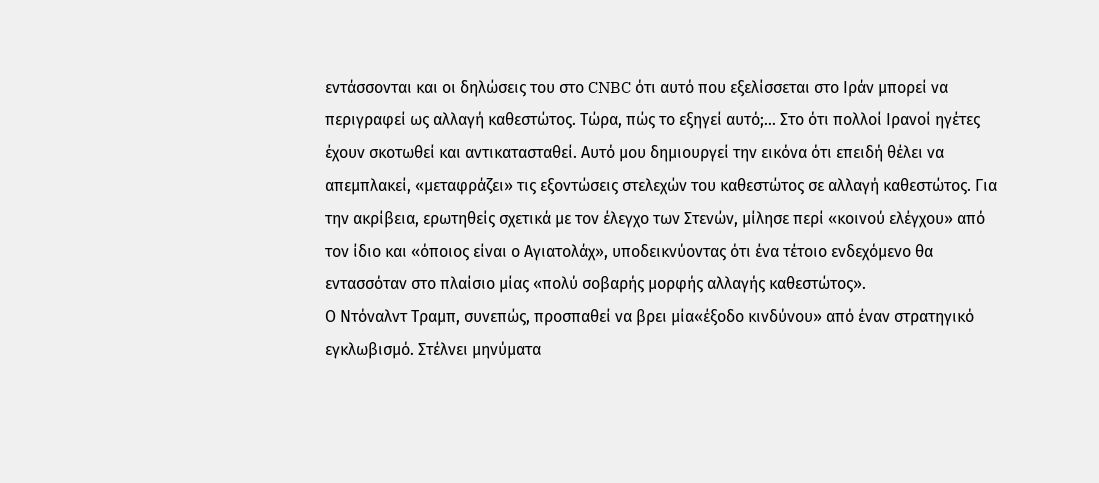εντάσσονται και οι δηλώσεις του στο CNBC ότι αυτό που εξελίσσεται στο Ιράν μπορεί να περιγραφεί ως αλλαγή καθεστώτος. Τώρα, πώς το εξηγεί αυτό;… Στο ότι πολλοί Ιρανοί ηγέτες έχουν σκοτωθεί και αντικατασταθεί. Αυτό μου δημιουργεί την εικόνα ότι επειδή θέλει να απεμπλακεί, «μεταφράζει» τις εξοντώσεις στελεχών του καθεστώτος σε αλλαγή καθεστώτος. Για την ακρίβεια, ερωτηθείς σχετικά με τον έλεγχο των Στενών, μίλησε περί «κοινού ελέγχου» από τον ίδιο και «όποιος είναι ο Αγιατολάχ», υποδεικνύοντας ότι ένα τέτοιο ενδεχόμενο θα εντασσόταν στο πλαίσιο μίας «πολύ σοβαρής μορφής αλλαγής καθεστώτος».
Ο Ντόναλντ Τραμπ, συνεπώς, προσπαθεί να βρει μία«έξοδο κινδύνου» από έναν στρατηγικό εγκλωβισμό. Στέλνει μηνύματα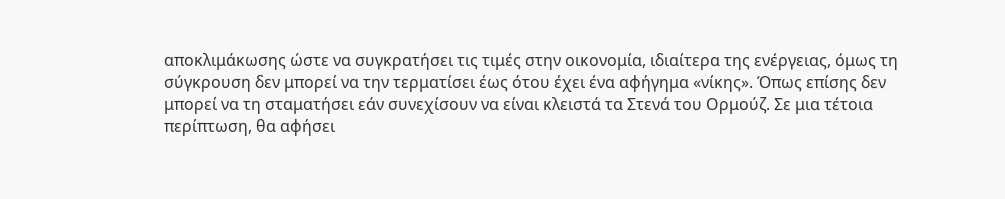αποκλιμάκωσης ώστε να συγκρατήσει τις τιμές στην οικονομία, ιδιαίτερα της ενέργειας, όμως τη σύγκρουση δεν μπορεί να την τερματίσει έως ότου έχει ένα αφήγημα «νίκης». Όπως επίσης δεν μπορεί να τη σταματήσει εάν συνεχίσουν να είναι κλειστά τα Στενά του Ορμούζ. Σε μια τέτοια περίπτωση, θα αφήσει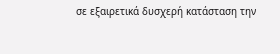σε εξαιρετικά δυσχερή κατάσταση την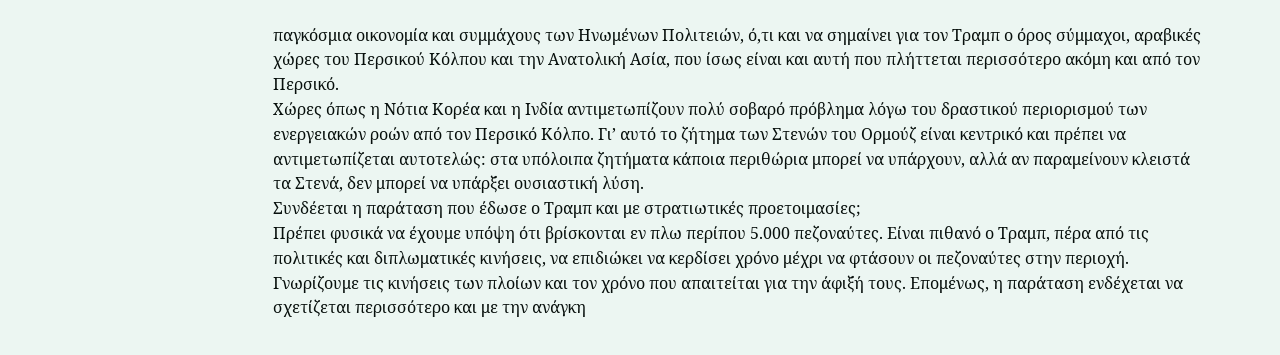παγκόσμια οικονομία και συμμάχους των Ηνωμένων Πολιτειών, ό,τι και να σημαίνει για τον Τραμπ ο όρος σύμμαχοι, αραβικές χώρες του Περσικού Κόλπου και την Ανατολική Ασία, που ίσως είναι και αυτή που πλήττεται περισσότερο ακόμη και από τον Περσικό.
Χώρες όπως η Νότια Κορέα και η Ινδία αντιμετωπίζουν πολύ σοβαρό πρόβλημα λόγω του δραστικού περιορισμού των ενεργειακών ροών από τον Περσικό Κόλπο. Γι’ αυτό το ζήτημα των Στενών του Ορμούζ είναι κεντρικό και πρέπει να αντιμετωπίζεται αυτοτελώς: στα υπόλοιπα ζητήματα κάποια περιθώρια μπορεί να υπάρχουν, αλλά αν παραμείνουν κλειστά τα Στενά, δεν μπορεί να υπάρξει ουσιαστική λύση.
Συνδέεται η παράταση που έδωσε ο Τραμπ και με στρατιωτικές προετοιμασίες;
Πρέπει φυσικά να έχουμε υπόψη ότι βρίσκονται εν πλω περίπου 5.000 πεζοναύτες. Είναι πιθανό ο Τραμπ, πέρα από τις πολιτικές και διπλωματικές κινήσεις, να επιδιώκει να κερδίσει χρόνο μέχρι να φτάσουν οι πεζοναύτες στην περιοχή. Γνωρίζουμε τις κινήσεις των πλοίων και τον χρόνο που απαιτείται για την άφιξή τους. Επομένως, η παράταση ενδέχεται να σχετίζεται περισσότερο και με την ανάγκη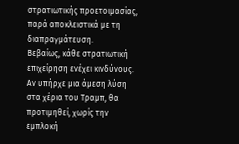στρατιωτικής προετοιμασίας, παρά αποκλειστικά με τη διαπραγμάτευση.
Βεβαίως, κάθε στρατιωτική επιχείρηση ενέχει κινδύνους. Αν υπήρχε μια άμεση λύση στα χέρια του Τραμπ, θα προτιμηθεί, χωρίς την εμπλοκή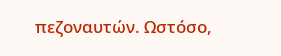πεζοναυτών. Ωστόσο,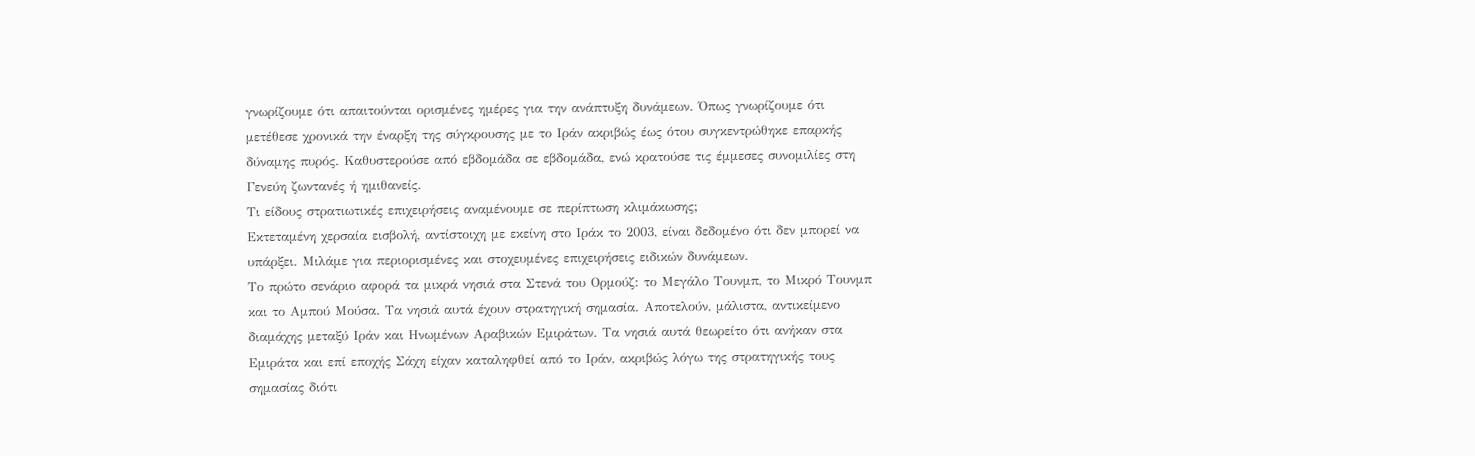γνωρίζουμε ότι απαιτούνται ορισμένες ημέρες για την ανάπτυξη δυνάμεων. Όπως γνωρίζουμε ότι μετέθεσε χρονικά την έναρξη της σύγκρουσης με το Ιράν ακριβώς έως ότου συγκεντρώθηκε επαρκής δύναμης πυρός. Καθυστερούσε από εβδομάδα σε εβδομάδα, ενώ κρατούσε τις έμμεσες συνομιλίες στη Γενεύη ζωντανές ή ημιθανείς.
Τι είδους στρατιωτικές επιχειρήσεις αναμένουμε σε περίπτωση κλιμάκωσης;
Εκτεταμένη χερσαία εισβολή, αντίστοιχη με εκείνη στο Ιράκ το 2003, είναι δεδομένο ότι δεν μπορεί να υπάρξει. Μιλάμε για περιορισμένες και στοχευμένες επιχειρήσεις ειδικών δυνάμεων.
Το πρώτο σενάριο αφορά τα μικρά νησιά στα Στενά του Ορμούζ: το Μεγάλο Τουνμπ, το Μικρό Τουνμπ και το Αμπού Μούσα. Τα νησιά αυτά έχουν στρατηγική σημασία. Αποτελούν, μάλιστα, αντικείμενο διαμάχης μεταξύ Ιράν και Ηνωμένων Αραβικών Εμιράτων. Τα νησιά αυτά θεωρείτο ότι ανήκαν στα Εμιράτα και επί εποχής Σάχη είχαν καταληφθεί από το Ιράν, ακριβώς λόγω της στρατηγικής τους σημασίας διότι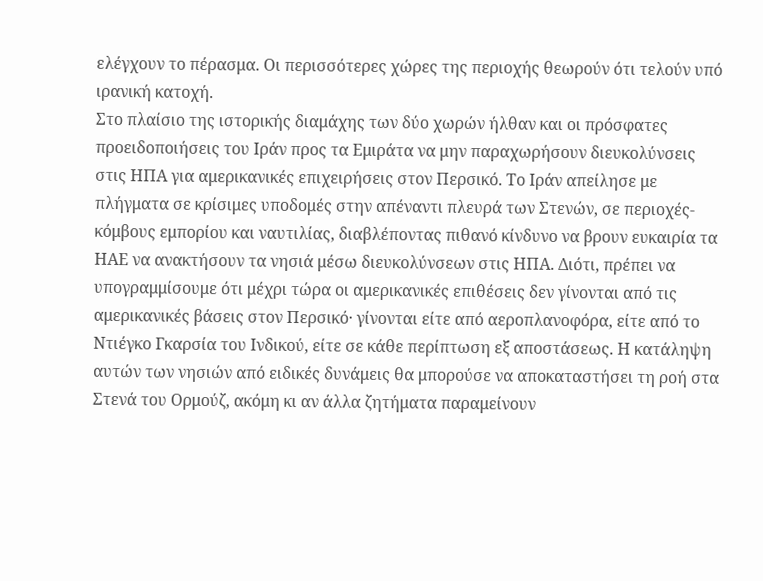ελέγχουν το πέρασμα. Οι περισσότερες χώρες της περιοχής θεωρούν ότι τελούν υπό ιρανική κατοχή.
Στο πλαίσιο της ιστορικής διαμάχης των δύο χωρών ήλθαν και οι πρόσφατες προειδοποιήσεις του Ιράν προς τα Εμιράτα να μην παραχωρήσουν διευκολύνσεις στις ΗΠΑ για αμερικανικές επιχειρήσεις στον Περσικό. Το Ιράν απείλησε με πλήγματα σε κρίσιμες υποδομές στην απέναντι πλευρά των Στενών, σε περιοχές-κόμβους εμπορίου και ναυτιλίας, διαβλέποντας πιθανό κίνδυνο να βρουν ευκαιρία τα ΗΑΕ να ανακτήσουν τα νησιά μέσω διευκολύνσεων στις ΗΠΑ. Διότι, πρέπει να υπογραμμίσουμε ότι μέχρι τώρα οι αμερικανικές επιθέσεις δεν γίνονται από τις αμερικανικές βάσεις στον Περσικό· γίνονται είτε από αεροπλανοφόρα, είτε από το Ντιέγκο Γκαρσία του Ινδικού, είτε σε κάθε περίπτωση εξ αποστάσεως. Η κατάληψη αυτών των νησιών από ειδικές δυνάμεις θα μπορούσε να αποκαταστήσει τη ροή στα Στενά του Ορμούζ, ακόμη κι αν άλλα ζητήματα παραμείνουν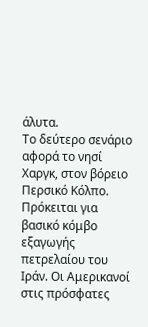άλυτα.
Το δεύτερο σενάριο αφορά το νησί Χαργκ, στον βόρειο Περσικό Κόλπο. Πρόκειται για βασικό κόμβο εξαγωγής πετρελαίου του Ιράν. Οι Αμερικανοί στις πρόσφατες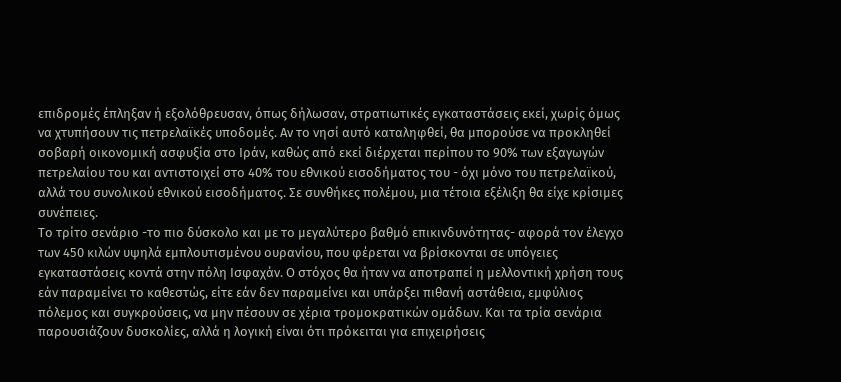επιδρομές έπληξαν ή εξολόθρευσαν, όπως δήλωσαν, στρατιωτικές εγκαταστάσεις εκεί, χωρίς όμως να χτυπήσουν τις πετρελαϊκές υποδομές. Αν το νησί αυτό καταληφθεί, θα μπορούσε να προκληθεί σοβαρή οικονομική ασφυξία στο Ιράν, καθώς από εκεί διέρχεται περίπου το 90% των εξαγωγών πετρελαίου του και αντιστοιχεί στο 40% του εθνικού εισοδήματος του - όχι μόνο του πετρελαϊκού, αλλά του συνολικού εθνικού εισοδήματος. Σε συνθήκες πολέμου, μια τέτοια εξέλιξη θα είχε κρίσιμες συνέπειες.
Το τρίτο σενάριο -το πιο δύσκολο και με το μεγαλύτερο βαθμό επικινδυνότητας- αφορά τον έλεγχο των 450 κιλών υψηλά εμπλουτισμένου ουρανίου, που φέρεται να βρίσκονται σε υπόγειες εγκαταστάσεις κοντά στην πόλη Ισφαχάν. Ο στόχος θα ήταν να αποτραπεί η μελλοντική χρήση τους εάν παραμείνει το καθεστώς, είτε εάν δεν παραμείνει και υπάρξει πιθανή αστάθεια, εμφύλιος πόλεμος και συγκρούσεις, να μην πέσουν σε χέρια τρομοκρατικών ομάδων. Και τα τρία σενάρια παρουσιάζουν δυσκολίες, αλλά η λογική είναι ότι πρόκειται για επιχειρήσεις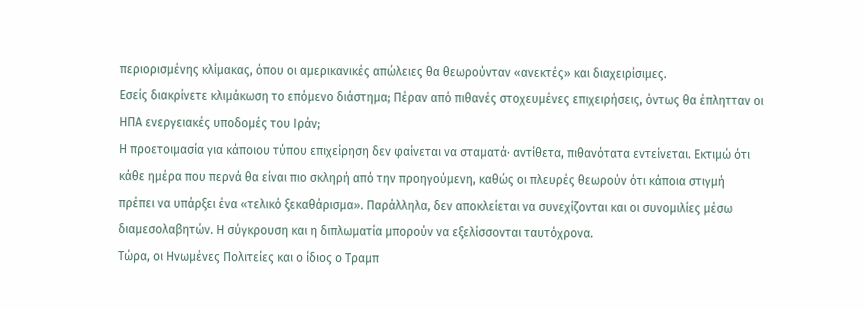περιορισμένης κλίμακας, όπου οι αμερικανικές απώλειες θα θεωρούνταν «ανεκτές» και διαχειρίσιμες.
Εσείς διακρίνετε κλιμάκωση το επόμενο διάστημα; Πέραν από πιθανές στοχευμένες επιχειρήσεις, όντως θα έπλητταν οι ΗΠΑ ενεργειακές υποδομές του Ιράν;
Η προετοιμασία για κάποιου τύπου επιχείρηση δεν φαίνεται να σταματά· αντίθετα, πιθανότατα εντείνεται. Εκτιμώ ότι κάθε ημέρα που περνά θα είναι πιο σκληρή από την προηγούμενη, καθώς οι πλευρές θεωρούν ότι κάποια στιγμή πρέπει να υπάρξει ένα «τελικό ξεκαθάρισμα». Παράλληλα, δεν αποκλείεται να συνεχίζονται και οι συνομιλίες μέσω διαμεσολαβητών. Η σύγκρουση και η διπλωματία μπορούν να εξελίσσονται ταυτόχρονα.
Τώρα, οι Ηνωμένες Πολιτείες και ο ίδιος ο Τραμπ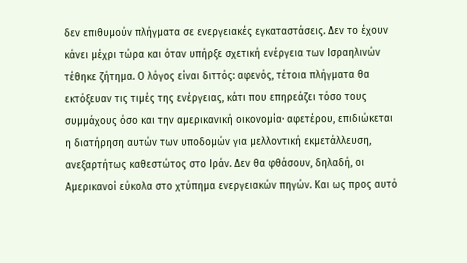δεν επιθυμούν πλήγματα σε ενεργειακές εγκαταστάσεις. Δεν το έχουν κάνει μέχρι τώρα και όταν υπήρξε σχετική ενέργεια των Ισραηλινών τέθηκε ζήτημα. Ο λόγος είναι διττός: αφενός, τέτοια πλήγματα θα εκτόξευαν τις τιμές της ενέργειας, κάτι που επηρεάζει τόσο τους συμμάχους όσο και την αμερικανική οικονομία· αφετέρου, επιδιώκεται η διατήρηση αυτών των υποδομών για μελλοντική εκμετάλλευση, ανεξαρτήτως καθεστώτος στο Ιράν. Δεν θα φθάσουν, δηλαδή, οι Αμερικανοί εύκολα στο χτύπημα ενεργειακών πηγών. Και ως προς αυτό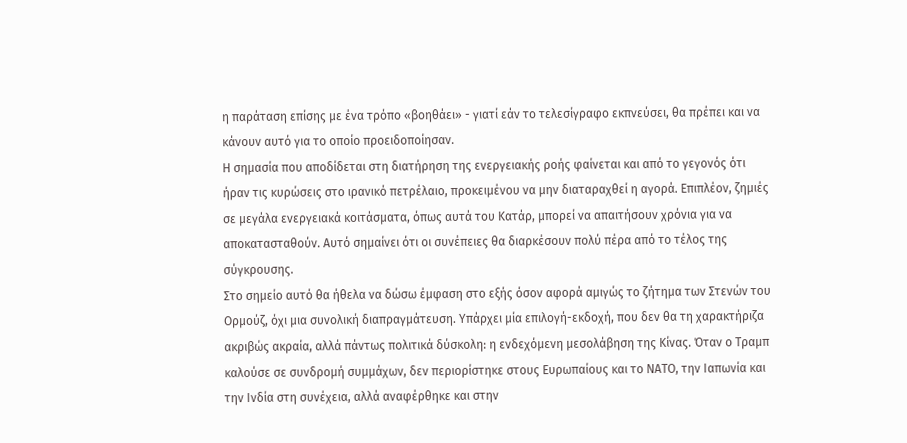η παράταση επίσης με ένα τρόπο «βοηθάει» - γιατί εάν το τελεσίγραφο εκπνεύσει, θα πρέπει και να κάνουν αυτό για το οποίο προειδοποίησαν.
Η σημασία που αποδίδεται στη διατήρηση της ενεργειακής ροής φαίνεται και από το γεγονός ότι ήραν τις κυρώσεις στο ιρανικό πετρέλαιο, προκειμένου να μην διαταραχθεί η αγορά. Επιπλέον, ζημιές σε μεγάλα ενεργειακά κοιτάσματα, όπως αυτά του Κατάρ, μπορεί να απαιτήσουν χρόνια για να αποκατασταθούν. Αυτό σημαίνει ότι οι συνέπειες θα διαρκέσουν πολύ πέρα από το τέλος της σύγκρουσης.
Στο σημείο αυτό θα ήθελα να δώσω έμφαση στο εξής όσον αφορά αμιγώς το ζήτημα των Στενών του Ορμούζ, όχι μια συνολική διαπραγμάτευση. Υπάρχει μία επιλογή-εκδοχή, που δεν θα τη χαρακτήριζα ακριβώς ακραία, αλλά πάντως πολιτικά δύσκολη: η ενδεχόμενη μεσολάβηση της Κίνας. Όταν ο Τραμπ καλούσε σε συνδρομή συμμάχων, δεν περιορίστηκε στους Ευρωπαίους και το ΝΑΤΟ, την Ιαπωνία και την Ινδία στη συνέχεια, αλλά αναφέρθηκε και στην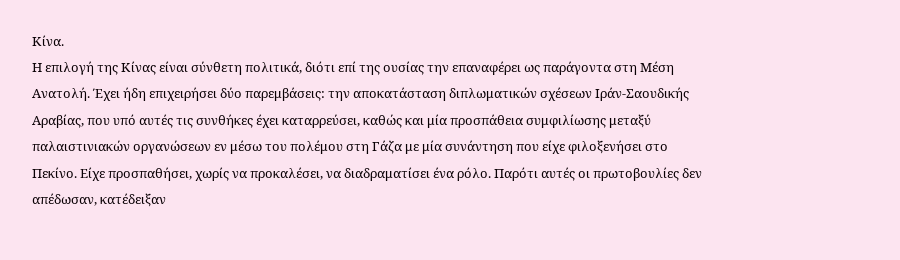Κίνα.
Η επιλογή της Κίνας είναι σύνθετη πολιτικά, διότι επί της ουσίας την επαναφέρει ως παράγοντα στη Μέση Ανατολή. Έχει ήδη επιχειρήσει δύο παρεμβάσεις: την αποκατάσταση διπλωματικών σχέσεων Ιράν-Σαουδικής Αραβίας, που υπό αυτές τις συνθήκες έχει καταρρεύσει, καθώς και μία προσπάθεια συμφιλίωσης μεταξύ παλαιστινιακών οργανώσεων εν μέσω του πολέμου στη Γάζα με μία συνάντηση που είχε φιλοξενήσει στο Πεκίνο. Είχε προσπαθήσει, χωρίς να προκαλέσει, να διαδραματίσει ένα ρόλο. Παρότι αυτές οι πρωτοβουλίες δεν απέδωσαν, κατέδειξαν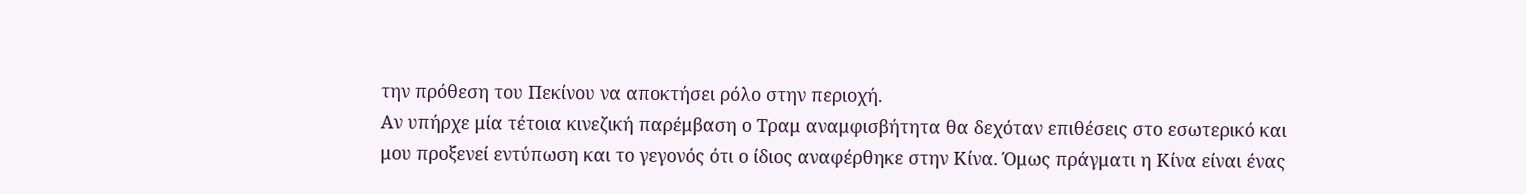την πρόθεση του Πεκίνου να αποκτήσει ρόλο στην περιοχή.
Αν υπήρχε μία τέτοια κινεζική παρέμβαση ο Τραμ αναμφισβήτητα θα δεχόταν επιθέσεις στο εσωτερικό και μου προξενεί εντύπωση και το γεγονός ότι ο ίδιος αναφέρθηκε στην Κίνα. Όμως πράγματι η Κίνα είναι ένας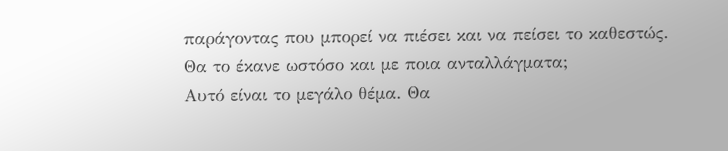παράγοντας που μπορεί να πιέσει και να πείσει το καθεστώς.
Θα το έκανε ωστόσο και με ποια ανταλλάγματα;
Αυτό είναι το μεγάλο θέμα. Θα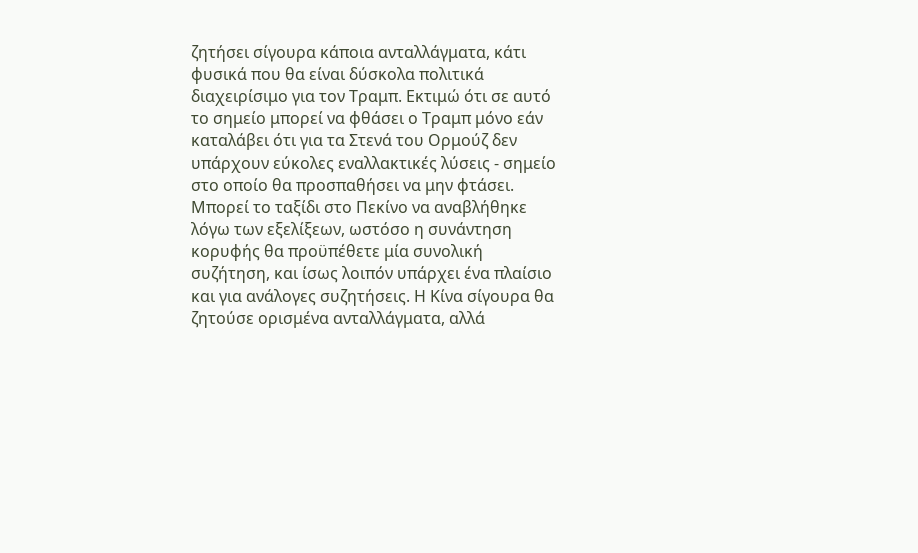ζητήσει σίγουρα κάποια ανταλλάγματα, κάτι φυσικά που θα είναι δύσκολα πολιτικά διαχειρίσιμο για τον Τραμπ. Εκτιμώ ότι σε αυτό το σημείο μπορεί να φθάσει ο Τραμπ μόνο εάν καταλάβει ότι για τα Στενά του Ορμούζ δεν υπάρχουν εύκολες εναλλακτικές λύσεις - σημείο στο οποίο θα προσπαθήσει να μην φτάσει. Μπορεί το ταξίδι στο Πεκίνο να αναβλήθηκε λόγω των εξελίξεων, ωστόσο η συνάντηση κορυφής θα προϋπέθετε μία συνολική συζήτηση, και ίσως λοιπόν υπάρχει ένα πλαίσιο και για ανάλογες συζητήσεις. Η Κίνα σίγουρα θα ζητούσε ορισμένα ανταλλάγματα, αλλά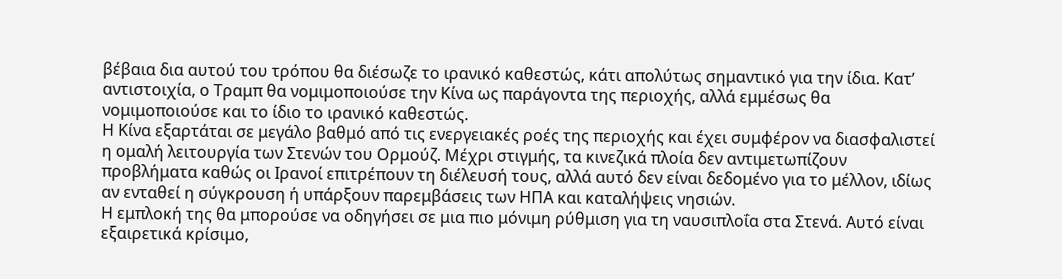βέβαια δια αυτού του τρόπου θα διέσωζε το ιρανικό καθεστώς, κάτι απολύτως σημαντικό για την ίδια. Κατ’ αντιστοιχία, ο Τραμπ θα νομιμοποιούσε την Κίνα ως παράγοντα της περιοχής, αλλά εμμέσως θα νομιμοποιούσε και το ίδιο το ιρανικό καθεστώς.
Η Κίνα εξαρτάται σε μεγάλο βαθμό από τις ενεργειακές ροές της περιοχής και έχει συμφέρον να διασφαλιστεί η ομαλή λειτουργία των Στενών του Ορμούζ. Μέχρι στιγμής, τα κινεζικά πλοία δεν αντιμετωπίζουν προβλήματα καθώς οι Ιρανοί επιτρέπουν τη διέλευσή τους, αλλά αυτό δεν είναι δεδομένο για το μέλλον, ιδίως αν ενταθεί η σύγκρουση ή υπάρξουν παρεμβάσεις των ΗΠΑ και καταλήψεις νησιών.
Η εμπλοκή της θα μπορούσε να οδηγήσει σε μια πιο μόνιμη ρύθμιση για τη ναυσιπλοΐα στα Στενά. Αυτό είναι εξαιρετικά κρίσιμο,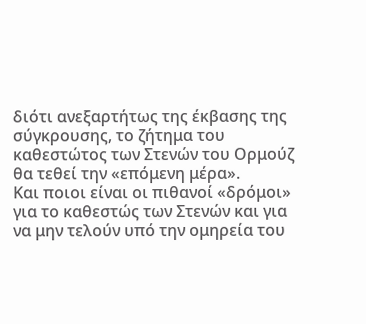διότι ανεξαρτήτως της έκβασης της σύγκρουσης, το ζήτημα του καθεστώτος των Στενών του Ορμούζ θα τεθεί την «επόμενη μέρα».
Και ποιοι είναι οι πιθανοί «δρόμοι» για το καθεστώς των Στενών και για να μην τελούν υπό την ομηρεία του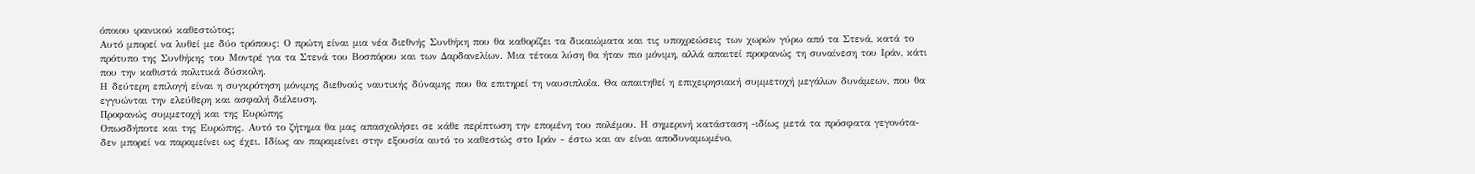όποιου ιρανικού καθεστώτος;
Αυτό μπορεί να λυθεί με δύο τρόπους: Ο πρώτη είναι μια νέα διεθνής Συνθήκη που θα καθορίζει τα δικαιώματα και τις υποχρεώσεις των χωρών γύρω από τα Στενά, κατά το πρότυπο της Συνθήκης του Μοντρέ για τα Στενά του Βοσπόρου και των Δαρδανελίων. Μια τέτοια λύση θα ήταν πιο μόνιμη, αλλά απαιτεί προφανώς τη συναίνεση του Ιράν, κάτι που την καθιστά πολιτικά δύσκολη.
Η δεύτερη επιλογή είναι η συγκρότηση μόνιμης διεθνούς ναυτικής δύναμης που θα επιτηρεί τη ναυσιπλοΐα. Θα απαιτηθεί η επιχειρησιακή συμμετοχή μεγάλων δυνάμεων, που θα εγγυώνται την ελεύθερη και ασφαλή διέλευση.
Προφανώς συμμετοχή και της Ευρώπης
Οπωσδήποτε και της Ευρώπης. Αυτό το ζήτημα θα μας απασχολήσει σε κάθε περίπτωση την επομένη του πολέμου. Η σημερινή κατάσταση -ιδίως μετά τα πρόσφατα γεγονότα- δεν μπορεί να παραμείνει ως έχει. Ιδίως αν παραμείνει στην εξουσία αυτό το καθεστώς στο Ιράν - έστω και αν είναι αποδυναμωμένο,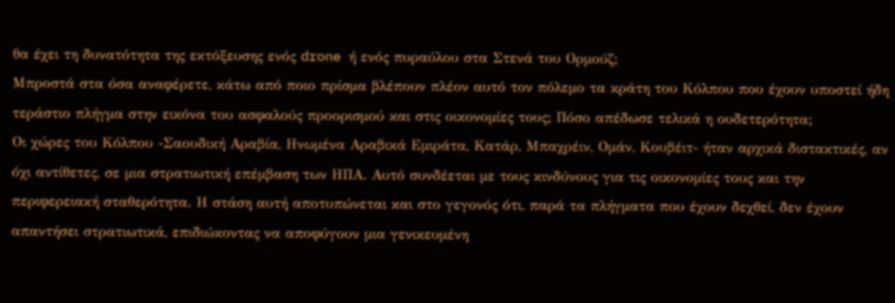θα έχει τη δυνατότητα της εκτόξευσης ενός drone ή ενός πυραύλου στα Στενά του Ορμούζ;
Μπροστά στα όσα αναφέρετε, κάτω από ποιο πρίσμα βλέπουν πλέον αυτό τον πόλεμο τα κράτη του Κόλπου που έχουν υποστεί ήδη τεράστιο πλήγμα στην εικόνα του ασφαλούς προορισμού και στις οικονομίες τους; Πόσο απέδωσε τελικά η ουδετερότητα;
Οι χώρες του Κόλπου -Σαουδική Αραβία, Ηνωμένα Αραβικά Εμιράτα, Κατάρ, Μπαχρέιν, Ομάν, Κουβέιτ- ήταν αρχικά διστακτικές, αν όχι αντίθετες, σε μια στρατιωτική επέμβαση των ΗΠΑ. Αυτό συνδέεται με τους κινδύνους για τις οικονομίες τους και την περιφερειακή σταθερότητα. Η στάση αυτή αποτυπώνεται και στο γεγονός ότι, παρά τα πλήγματα που έχουν δεχθεί, δεν έχουν απαντήσει στρατιωτικά, επιδιώκοντας να αποφύγουν μια γενικευμένη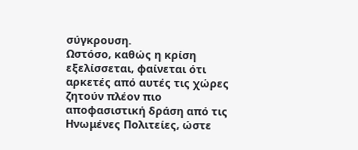σύγκρουση.
Ωστόσο, καθώς η κρίση εξελίσσεται, φαίνεται ότι αρκετές από αυτές τις χώρες ζητούν πλέον πιο αποφασιστική δράση από τις Ηνωμένες Πολιτείες, ώστε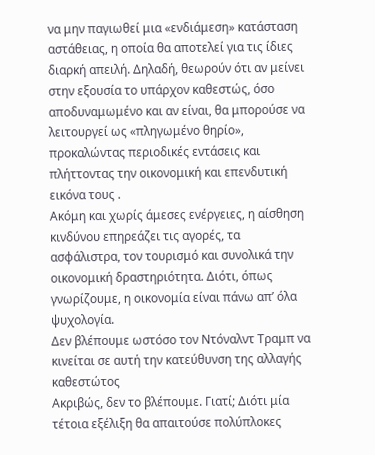να μην παγιωθεί μια «ενδιάμεση» κατάσταση αστάθειας, η οποία θα αποτελεί για τις ίδιες διαρκή απειλή. Δηλαδή, θεωρούν ότι αν μείνει στην εξουσία το υπάρχον καθεστώς, όσο αποδυναμωμένο και αν είναι, θα μπορούσε να λειτουργεί ως «πληγωμένο θηρίο», προκαλώντας περιοδικές εντάσεις και πλήττοντας την οικονομική και επενδυτική εικόνα τους .
Ακόμη και χωρίς άμεσες ενέργειες, η αίσθηση κινδύνου επηρεάζει τις αγορές, τα ασφάλιστρα, τον τουρισμό και συνολικά την οικονομική δραστηριότητα. Διότι, όπως γνωρίζουμε, η οικονομία είναι πάνω απ’ όλα ψυχολογία.
Δεν βλέπουμε ωστόσο τον Ντόναλντ Τραμπ να κινείται σε αυτή την κατεύθυνση της αλλαγής καθεστώτος
Ακριβώς, δεν το βλέπουμε. Γιατί; Διότι μία τέτοια εξέλιξη θα απαιτούσε πολύπλοκες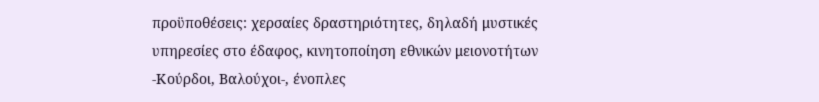προϋποθέσεις: χερσαίες δραστηριότητες, δηλαδή μυστικές υπηρεσίες στο έδαφος, κινητοποίηση εθνικών μειονοτήτων -Κούρδοι, Βαλούχοι-, ένοπλες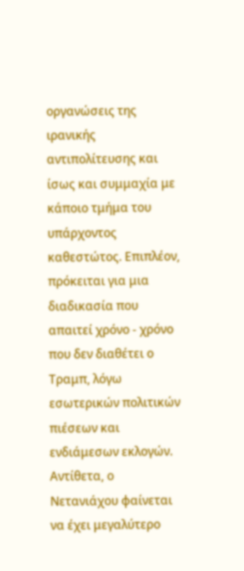οργανώσεις της ιρανικής αντιπολίτευσης και ίσως και συμμαχία με κάποιο τμήμα του υπάρχοντος καθεστώτος. Επιπλέον, πρόκειται για μια διαδικασία που απαιτεί χρόνο - χρόνο που δεν διαθέτει ο Τραμπ, λόγω εσωτερικών πολιτικών πιέσεων και ενδιάμεσων εκλογών. Αντίθετα, ο Νετανιάχου φαίνεται να έχει μεγαλύτερο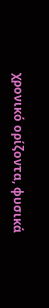χρονικό ορίζοντα, φυσικά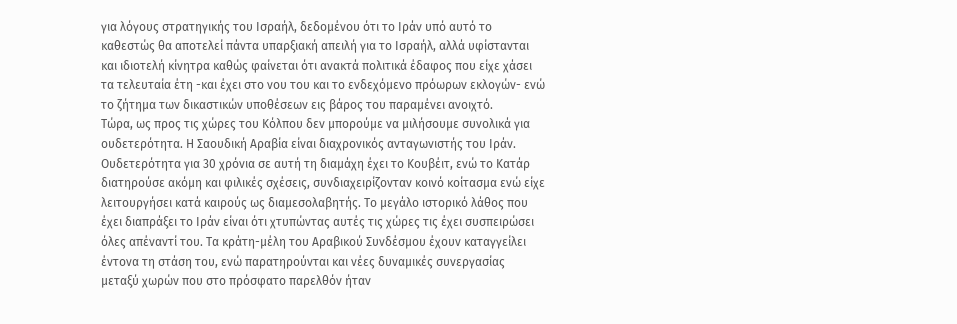για λόγους στρατηγικής του Ισραήλ, δεδομένου ότι το Ιράν υπό αυτό το καθεστώς θα αποτελεί πάντα υπαρξιακή απειλή για το Ισραήλ, αλλά υφίστανται και ιδιοτελή κίνητρα καθώς φαίνεται ότι ανακτά πολιτικά έδαφος που είχε χάσει τα τελευταία έτη -και έχει στο νου του και το ενδεχόμενο πρόωρων εκλογών- ενώ το ζήτημα των δικαστικών υποθέσεων εις βάρος του παραμένει ανοιχτό.
Τώρα, ως προς τις χώρες του Κόλπου δεν μπορούμε να μιλήσουμε συνολικά για ουδετερότητα. Η Σαουδική Αραβία είναι διαχρονικός ανταγωνιστής του Ιράν. Ουδετερότητα για 30 χρόνια σε αυτή τη διαμάχη έχει το Κουβέιτ, ενώ το Κατάρ διατηρούσε ακόμη και φιλικές σχέσεις, συνδιαχειρίζονταν κοινό κοίτασμα ενώ είχε λειτουργήσει κατά καιρούς ως διαμεσολαβητής. Το μεγάλο ιστορικό λάθος που έχει διαπράξει το Ιράν είναι ότι χτυπώντας αυτές τις χώρες τις έχει συσπειρώσει όλες απέναντί του. Τα κράτη-μέλη του Αραβικού Συνδέσμου έχουν καταγγείλει έντονα τη στάση του, ενώ παρατηρούνται και νέες δυναμικές συνεργασίας μεταξύ χωρών που στο πρόσφατο παρελθόν ήταν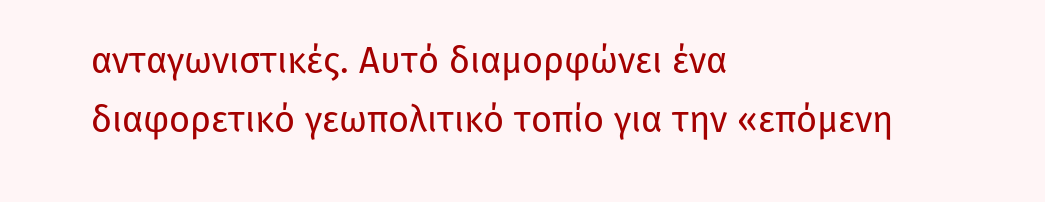ανταγωνιστικές. Αυτό διαμορφώνει ένα διαφορετικό γεωπολιτικό τοπίο για την «επόμενη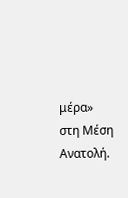μέρα» στη Μέση Ανατολή.